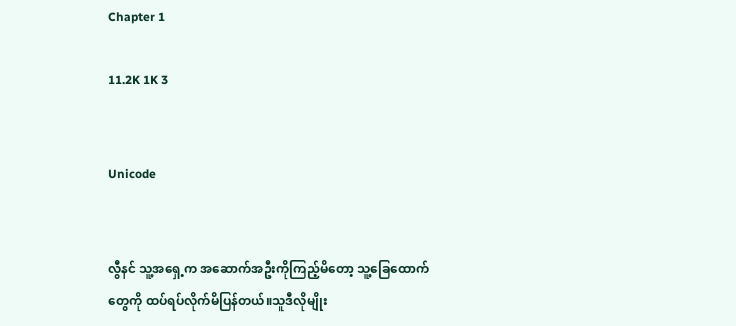Chapter 1

11.2K 1K 3


Unicode


လွီနင် သူ့အရှေ့က အဆောက်အဦးကိုကြည့်မိတော့ သူ့ခြေထောက်တွေကို ထပ်ရပ်လိုက်မိပြန်တယ်။သူဒီလိုမျိုး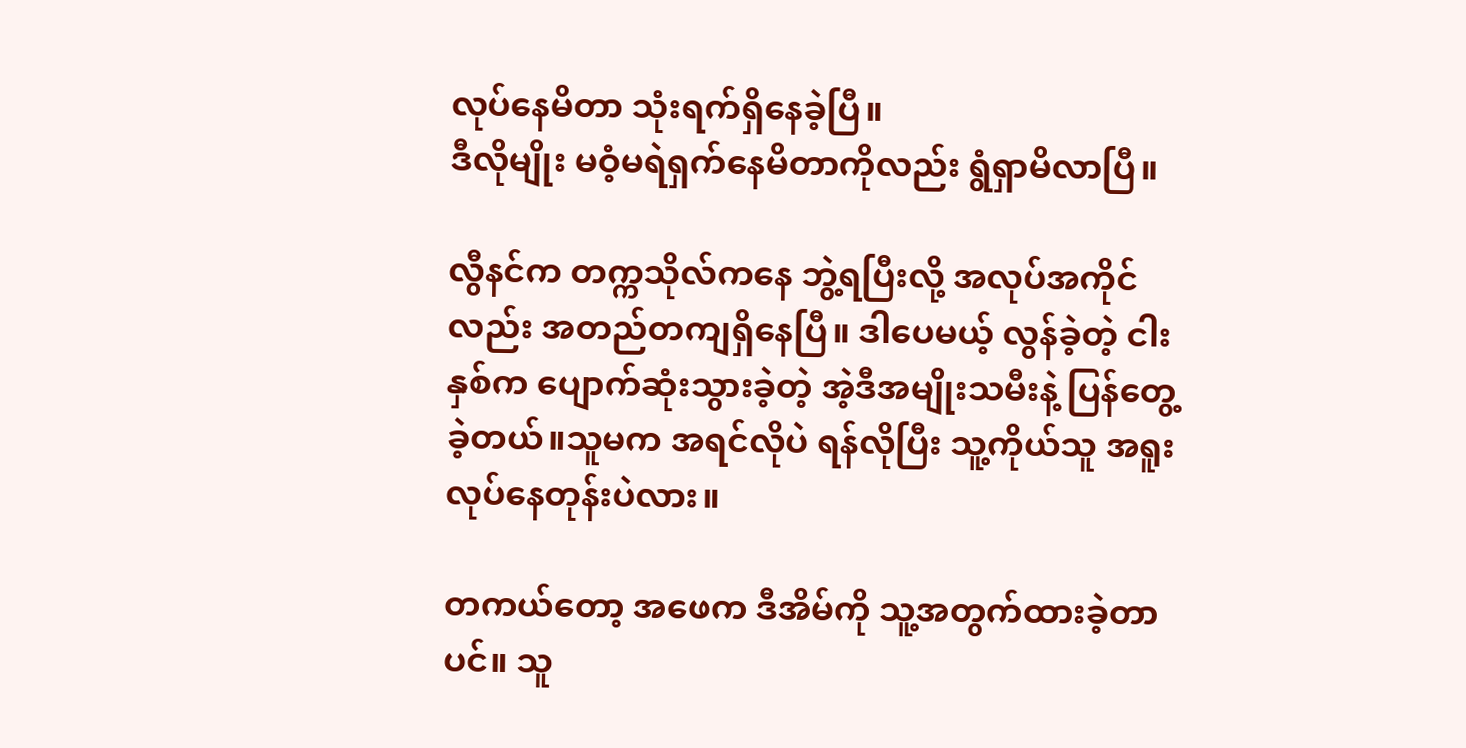လုပ်နေမိတာ သုံးရက်ရှိနေခဲ့ပြီ။
ဒီလိုမျိုး မဝံ့မရဲရှက်နေမိတာကိုလည်း ရွံရှာမိလာပြီ။

လွီနင်က တက္ကသိုလ်ကနေ ဘွဲ့ရပြီးလို့ အလုပ်အကိုင်လည်း အတည်တကျရှိနေပြီ။ ဒါပေမယ့် လွန်ခဲ့တဲ့ ငါးနှစ်က ပျောက်ဆုံးသွားခဲ့တဲ့ အဲ့ဒီအမျိုးသမီးနဲ့ ပြန်တွေ့ခဲ့တယ်။သူမက အရင်လိုပဲ ရန်လိုပြီး သူ့ကိုယ်သူ အရူးလုပ်နေတုန်းပဲလား။

တကယ်တော့ အဖေက ဒီအိမ်ကို သူ့အတွက်ထားခဲ့တာပင်။ သူ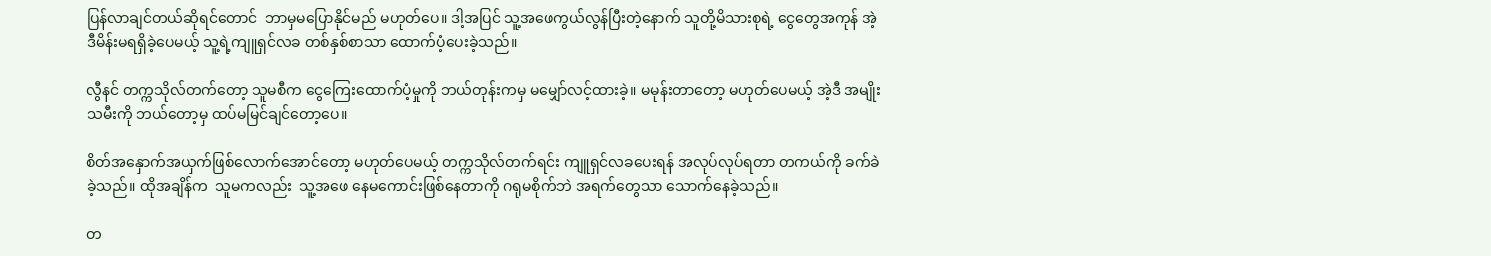ပြန်လာချင်တယ်ဆိုရင်တောင်  ဘာမှမပြောနိုင်မည် မဟုတ်ပေ။ ဒါ့အပြင် သူ့အဖေကွယ်လွန်ပြီးတဲ့နောက် သူတို့မိသားစုရဲ့ ငွေတွေအကုန် အဲ့ဒီမိန်းမရရှိခဲ့ပေမယ့် သူ့ရဲ့ကျူရှင်လခ တစ်နှစ်စာသာ ထောက်ပံ့ပေးခဲ့သည်။

လွီနင် တက္ကသိုလ်တက်တော့ သူမစီက ငွေကြေးထောက်ပံ့မှုကို ဘယ်တုန်းကမှ မမျှော်လင့်ထားခဲ့။ မမုန်းတာတော့ မဟုတ်ပေမယ့် အဲ့ဒီ အမျိုးသမီးကို ဘယ်တော့မှ ထပ်မမြင်ချင်တော့ပေ။

စိတ်အနှောက်အယှက်ဖြစ်လောက်အောင်တော့ မဟုတ်ပေမယ့် တက္ကသိုလ်တက်ရင်း ကျူရှင်လခပေးရန် အလုပ်လုပ်ရတာ တကယ်ကို ခက်ခဲခဲ့သည်။ ထိုအချိန်က  သူမကလည်း  သူ့အဖေ နေမကောင်းဖြစ်နေတာကို ဂရုမစိုက်ဘဲ အရက်တွေသာ သောက်နေခဲ့သည်။

တ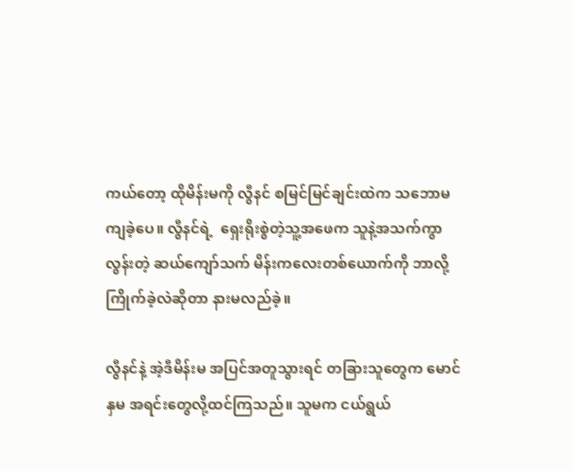ကယ်တော့ ထိုမိန်းမကို လွီနင် စမြင်မြင်ချင်းထဲက သဘောမကျခဲ့ပေ။ လွီနင်ရဲ့  ရှေးရိုးစွဲတဲ့သူ့အဖေက သူနဲ့အသက်ကွာလွန်းတဲ့ ဆယ်ကျော်သက် မိန်းကလေးတစ်ယောက်ကို ဘာလို့ကြိုက်ခဲ့လဲဆိုတာ နားမလည်ခဲ့။

လွီနင်နဲ့ အဲ့ဒီမိန်းမ အပြင်အတူသွားရင် တခြားသူတွေက မောင်နှမ အရင်းတွေလို့ထင်ကြသည်။ သူမက ငယ်ရွယ်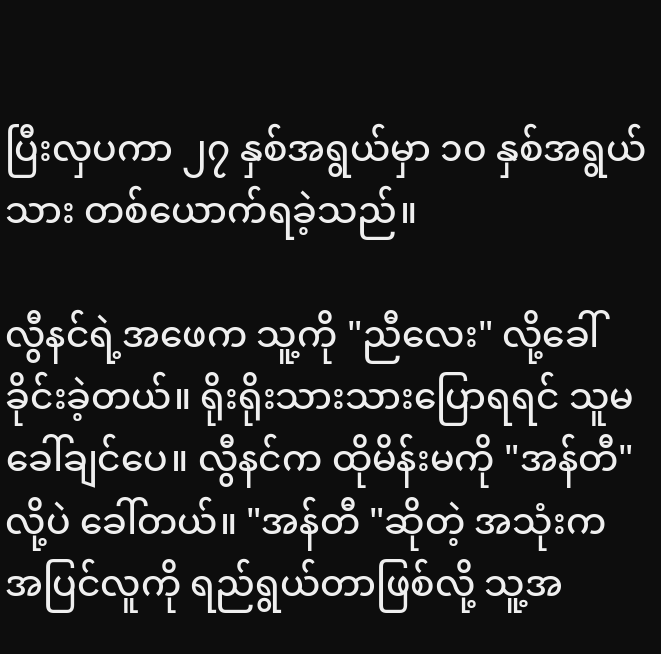ပြီးလှပကာ ၂၇ နှစ်အရွယ်မှာ ၁၀ နှစ်အရွယ်သား တစ်ယောက်ရခဲ့သည်။

လွီနင်ရဲ့အဖေက သူ့ကို "ညီလေး" လို့ခေါ်ခိုင်းခဲ့တယ်။ ရိုးရိုးသားသားပြောရရင် သူမခေါ်ချင်ပေ။ လွီနင်က ထိုမိန်းမကို "အန်တီ" လို့ပဲ ခေါ်တယ်။ "အန်တီ "ဆိုတဲ့ အသုံးက အပြင်လူကို ရည်ရွယ်တာဖြစ်လို့ သူ့အ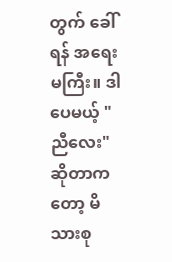တွက် ခေါ်ရန် အရေးမကြီး။ ဒါပေမယ့် "ညီလေး" ဆိုတာကတော့ မိသားစု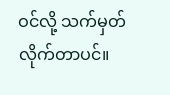ဝင်လို့ သက်မှတ်လိုက်တာပင်။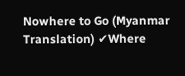Nowhere to Go (Myanmar Translation) ✔Where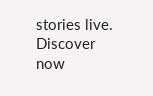stories live. Discover now